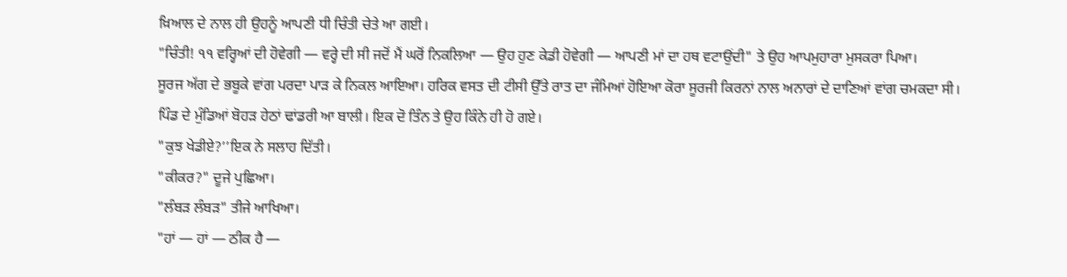ਖ਼ਿਆਲ ਦੇ ਨਾਲ ਹੀ ਉਹਨੂੰ ਆਪਣੀ ਧੀ ਚਿੰਤੀ ਚੇਤੇ ਆ ਗਈ।
"ਚਿੰਤੀ! ੧੧ ਵਰ੍ਹਿਆਂ ਦੀ ਹੋਵੇਗੀ — ਵਰ੍ਹੇ ਦੀ ਸੀ ਜਦੋਂ ਮੈਂ ਘਰੋਂ ਨਿਕਲਿਆ — ਉਹ ਹੁਣ ਕੇਡੀ ਹੋਵੇਗੀ — ਆਪਣੀ ਮਾਂ ਦਾ ਹਥ ਵਟਾਉਂਦੀ" ਤੇ ਉਹ ਆਪਮੁਹਾਰਾ ਮੁਸਕਰਾ ਪਿਆ।
ਸੂਰਜ ਅੱਗ ਦੇ ਭਬੂਕੇ ਵਾਂਗ ਪਰਦਾ ਪਾੜ ਕੇ ਨਿਕਲ ਆਇਆ। ਹਰਿਕ ਵਸਤ ਦੀ ਟੀਸੀ ਉੱਤੇ ਰਾਤ ਦਾ ਜੰਮਿਆਂ ਹੋਇਆ ਕੋਰਾ ਸੂਰਜੀ ਕਿਰਨਾਂ ਨਾਲ ਅਨਾਰਾਂ ਦੇ ਦਾਣਿਆਂ ਵਾਂਗ ਚਮਕਦਾ ਸੀ।
ਪਿੰਡ ਦੇ ਮੁੰਡਿਆਂ ਬੋਹੜ ਹੇਠਾਂ ਢਾਂਡਰੀ ਆ ਬਾਲੀ। ਇਕ ਦੋ ਤਿੰਨ ਤੇ ਉਹ ਕਿੰਨੇ ਹੀ ਹੋ ਗਏ।
"ਕੁਝ ਖੇਡੀਏ?’’ਇਕ ਨੇ ਸਲਾਹ ਦਿੱਤੀ।
"ਕੀਕਰ?" ਦੂਜੇ ਪੁਛਿਆ।
"ਲੰਬੜ ਲੰਬੜ" ਤੀਜੇ ਆਖਿਆ।
"ਹਾਂ — ਹਾਂ — ਠੀਕ ਹੈ —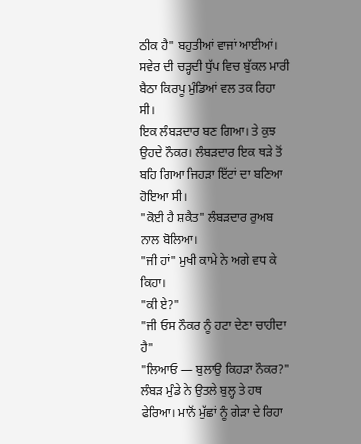ਠੀਕ ਹੈ" ਬਹੁਤੀਆਂ ਵਾਜਾਂ ਆਈਆਂ। ਸਵੇਰ ਦੀ ਚੜ੍ਹਦੀ ਧੁੱਪ ਵਿਚ ਬੁੱਕਲ ਮਾਰੀ ਬੈਠਾ ਕਿਰਪੂ ਮੁੰਡਿਆਂ ਵਲ ਤਕ ਰਿਹਾ ਸੀ।
ਇਕ ਲੰਬੜਦਾਰ ਬਣ ਗਿਆ। ਤੇ ਕੁਝ ਉਹਦੇ ਨੌਕਰ। ਲੰਬੜਦਾਰ ਇਕ ਥੜੇ ਤੋਂ ਬਹਿ ਗਿਆ ਜਿਹੜਾ ਇੱਟਾਂ ਦਾ ਬਣਿਆ ਹੋਇਆ ਸੀ।
"ਕੋਈ ਹੈ ਸ਼ਕੈਤ" ਲੰਬੜਦਾਰ ਰੁਅਬ ਨਾਲ ਬੋਲਿਆ।
"ਜੀ ਹਾਂ" ਮੁਖੀ ਕਾਮੇ ਨੇ ਅਗੇ ਵਧ ਕੇ ਕਿਹਾ।
"ਕੀ ਏ?"
"ਜੀ ਓਸ ਨੌਕਰ ਨੂੰ ਹਟਾ ਦੇਣਾ ਚਾਹੀਦਾ ਹੈ"
"ਲਿਆਓ — ਬੁਲਾਉ ਕਿਹੜਾ ਨੌਕਰ?" ਲੰਬੜ ਮੁੰਡੇ ਨੇ ਉਤਲੇ ਬੁਲ੍ਹ ਤੇ ਹਥ ਫੇਰਿਆ। ਮਾਨੋਂ ਮੁੱਛਾਂ ਨੂੰ ਗੇੜਾ ਦੇ ਰਿਹਾ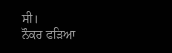ਸੀ।
ਨੌਕਰ ਫੜਿਆ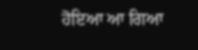ਹੋਇਆ ਆ ਗਿਆ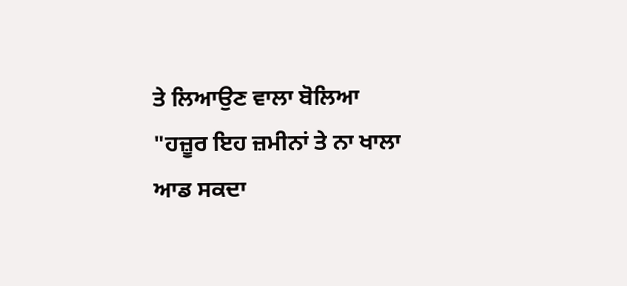ਤੇ ਲਿਆਉਣ ਵਾਲਾ ਬੋਲਿਆ
"ਹਜ਼ੂਰ ਇਹ ਜ਼ਮੀਨਾਂ ਤੇ ਨਾ ਖਾਲਾ ਆਡ ਸਕਦਾ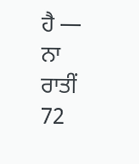ਹੈ — ਨਾ ਰਾਤੀਂ
72